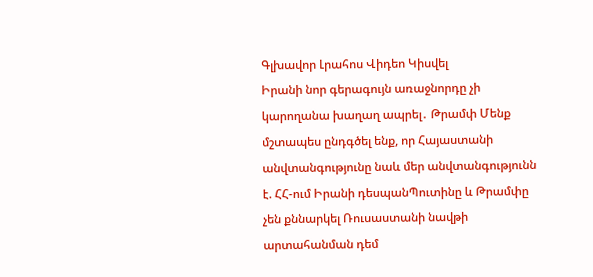Գլխավոր Լրահոս Վիդեո Կիսվել
Իրանի նոր գերագույն առաջնորդը չի կարողանա խաղաղ ապրել․ Թրամփ Մենք մշտապես ընդգծել ենք, որ Հայաստանի անվտանգությունը նաև մեր անվտանգությունն է. ՀՀ-ում Իրանի դեսպանՊուտինը և Թրամփը չեն քննարկել Ռուսաստանի նավթի արտահանման դեմ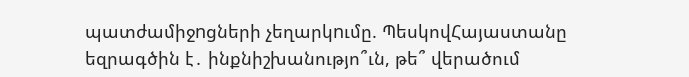պատժամիջnցների չեղարկnւմը. ՊեսկովՀայաստանը եզրագծին է․ ինքնիշխանությո՞ւն, թե՞ վերածում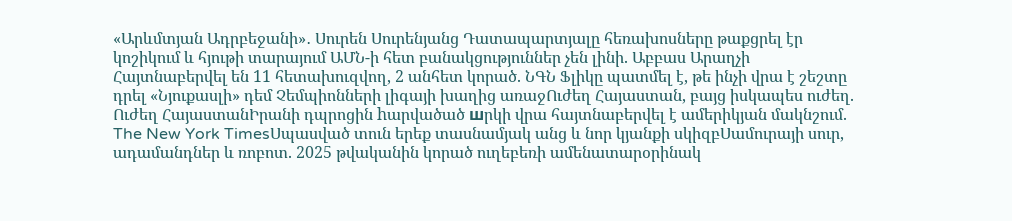«Արևմտյան Ադրբեջանի»․ Սուրեն Սուրենյանց Դատապարտյալը հեռախոսները թաքցրել էր կոշիկում և հյութի տարայում ԱՄՆ-ի հետ բանակցություններ չեն լինի. Աբբաս Արաղչի Հայտնաբերվել են 11 հետախուզվող, 2 անհետ կորած. ՆԳՆ Ֆլիկը պատմել է, թե ինչի վրա է շեշտը դրել «Նյուքասլի» դեմ Չեմպիոնների լիգայի խաղից առաջՈւժեղ Հայաստան, բայց իսկապես ուժեղ. Ուժեղ ՀայաստանԻրանի դպրոցին hարվածած шրկի վրա հայտնաբերվել է ամերիկյան մակնշում. The New York TimesՍպասված տուն երեք տասնամյակ անց և նոր կյանքի սկիզբՍամուրայի սուր, ադամանդներ և ռոբոտ. 2025 թվականին կորած ուղեբեռի ամենատարօրինակ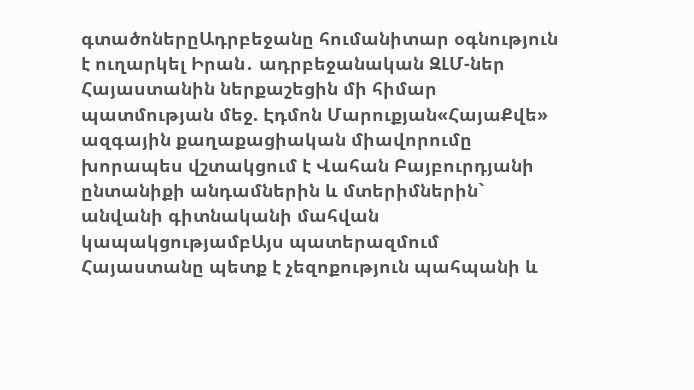գտածոներըԱդրբեջանը հումանիտար օգնություն է ուղարկել Իրան․ ադրբեջանական ԶԼՄ-ներ Հայաստանին ներքաշեցին մի հիմար պատմության մեջ. Էդմոն Մարուքյան«ՀայաՔվե» ազգային քաղաքացիական միավորումը խորապես վշտակցում է Վահան Բայբուրդյանի ընտանիքի անդամներին և մտերիմներին` անվանի գիտնականի մահվան կապակցությամբԱյս պատերազմում Հայաստանը պետք է չեզոքություն պահպանի և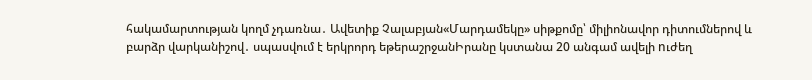հակամարտության կողմ չդառնա․ Ավետիք Չալաբյան«Մարդամեկը» սիթքոմը՝ միլիոնավոր դիտումներով և բարձր վարկանիշով․ սպասվում է երկրորդ եթերաշրջանԻրանը կստանա 20 անգամ ավելի nւժեղ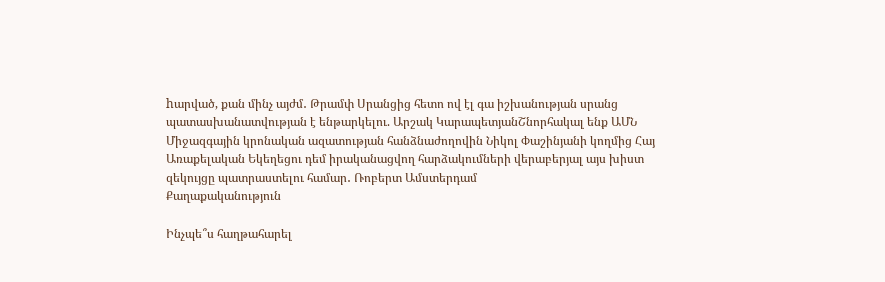hարված, քան մինչ այժմ․ Թրամփ Սրանցից հետո ով էլ գա իշխանության սրանց պատասխանատվության է ենթարկելու. Արշակ ԿարապետյանՇնորհակալ ենք ԱՄՆ Միջազգային կրոնական ազատության հանձնաժողովին Նիկոլ Փաշինյանի կողմից Հայ Առաքելական Եկեղեցու դեմ իրականացվող հարձակումների վերաբերյալ այս խիստ զեկույցը պատրաստելու համար․ Ռոբերտ Ամստերդամ
Քաղաքականություն

Ինչպե՞ս հաղթահարել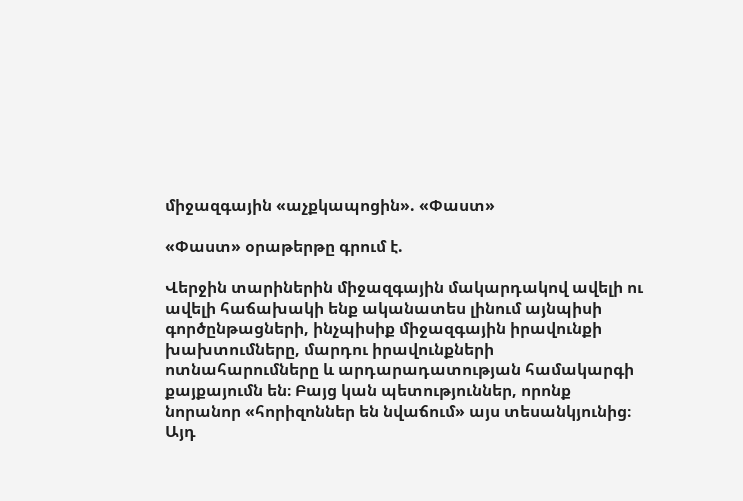միջազգային «աչքկապոցին». «Փաստ»

«Փաստ» օրաթերթը գրում է.

Վերջին տարիներին միջազգային մակարդակով ավելի ու ավելի հաճախակի ենք ականատես լինում այնպիսի գործընթացների, ինչպիսիք միջազգային իրավունքի խախտումները, մարդու իրավունքների ոտնահարումները և արդարադատության համակարգի քայքայումն են։ Բայց կան պետություններ, որոնք նորանոր «հորիզոններ են նվաճում» այս տեսանկյունից։ Այդ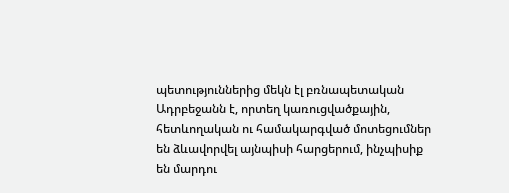պետություններից մեկն էլ բռնապետական Ադրբեջանն է, որտեղ կառուցվածքային, հետևողական ու համակարգված մոտեցումներ են ձևավորվել այնպիսի հարցերում, ինչպիսիք են մարդու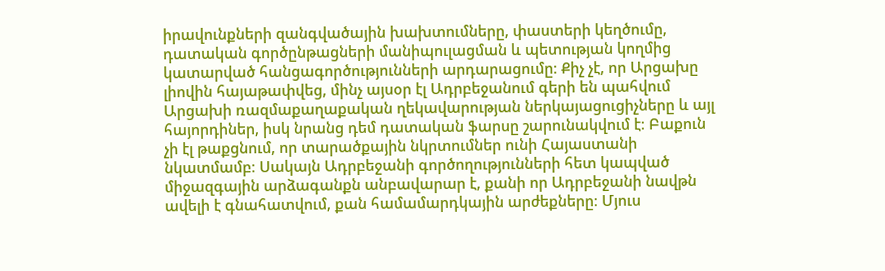իրավունքների զանգվածային խախտումները, փաստերի կեղծումը, դատական գործընթացների մանիպուլացման և պետության կողմից կատարված հանցագործությունների արդարացումը։ Քիչ չէ, որ Արցախը լիովին հայաթափվեց, մինչ այսօր էլ Ադրբեջանում գերի են պահվում Արցախի ռազմաքաղաքական ղեկավարության ներկայացուցիչները և այլ հայորդիներ, իսկ նրանց դեմ դատական ֆարսը շարունակվում է։ Բաքուն չի էլ թաքցնում, որ տարածքային նկրտումներ ունի Հայաստանի նկատմամբ։ Սակայն Ադրբեջանի գործողությունների հետ կապված միջազգային արձագանքն անբավարար է, քանի որ Ադրբեջանի նավթն ավելի է գնահատվում, քան համամարդկային արժեքները։ Մյուս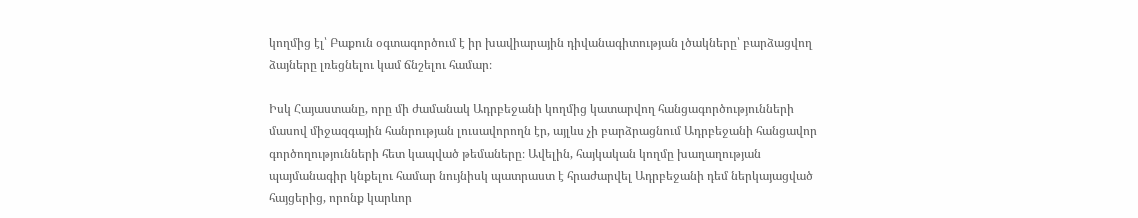կողմից էլ՝ Բաքուն օգտագործում է իր խավիարային դիվանագիտության լծակները՝ բարձացվող ձայները լռեցնելու կամ ճնշելու համար։

Իսկ Հայաստանը, որը մի ժամանակ Ադրբեջանի կողմից կատարվող հանցագործությունների մասով միջազգային հանրության լուսավորողն էր, այլևս չի բարձրացնում Ադրբեջանի հանցավոր գործողությունների հետ կապված թեմաները։ Ավելին, հայկական կողմը խաղաղության պայմանագիր կնքելու համար նույնիսկ պատրաստ է հրաժարվել Ադրբեջանի դեմ ներկայացված հայցերից, որոնք կարևոր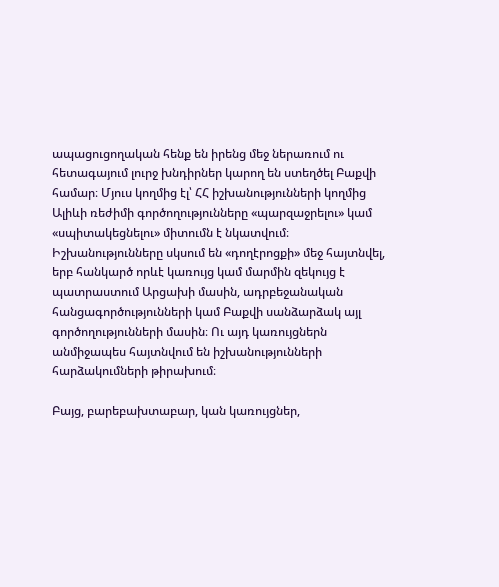ապացուցողական հենք են իրենց մեջ ներառում ու հետագայում լուրջ խնդիրներ կարող են ստեղծել Բաքվի համար։ Մյուս կողմից էլ՝ ՀՀ իշխանությունների կողմից Ալիևի ռեժիմի գործողությունները «պարզաջրելու» կամ «սպիտակեցնելու» միտումն է նկատվում։ Իշխանությունները սկսում են «դողէրոցքի» մեջ հայտնվել, երբ հանկարծ որևէ կառույց կամ մարմին զեկույց է պատրաստում Արցախի մասին, ադրբեջանական հանցագործությունների կամ Բաքվի սանձարձակ այլ գործողությունների մասին։ Ու այդ կառույցներն անմիջապես հայտնվում են իշխանությունների հարձակումների թիրախում։

Բայց, բարեբախտաբար, կան կառույցներ,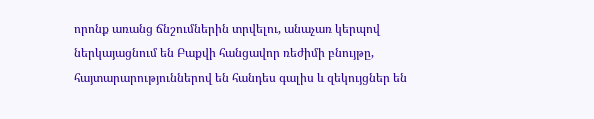որոնք առանց ճնշումներին տրվելու, անաչառ կերպով ներկայացնում են Բաքվի հանցավոր ռեժիմի բնույթը, հայտարարություններով են հանդես գալիս և զեկույցներ են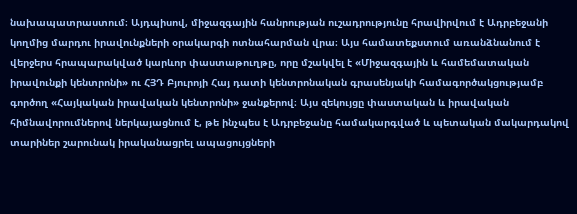նախապատրաստում։ Այդպիսով, միջազգային հանրության ուշադրությունը հրավիրվում է Ադրբեջանի կողմից մարդու իրավունքների օրակարգի ոտնահարման վրա։ Այս համատեքստում առանձնանում է վերջերս հրապարակված կարևոր փաստաթուղթը, որը մշակվել է «Միջազգային և համեմատական իրավունքի կենտրոնի» ու ՀՅԴ Բյուրոյի Հայ դատի կենտրոնական գրասենյակի համագործակցությամբ գործող «Հայկական իրավական կենտրոնի» ջանքերով։ Այս զեկույցը փաստական և իրավական հիմնավորումներով ներկայացնում է, թե ինչպես է Ադրբեջանը համակարգված և պետական մակարդակով տարիներ շարունակ իրականացրել ապացույցների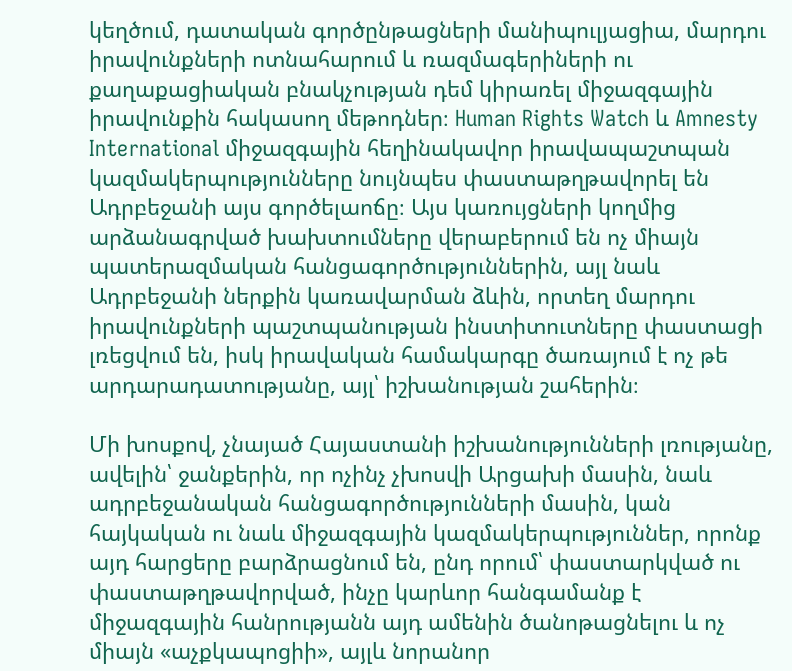կեղծում, դատական գործընթացների մանիպուլյացիա, մարդու իրավունքների ոտնահարում և ռազմագերիների ու քաղաքացիական բնակչության դեմ կիրառել միջազգային իրավունքին հակասող մեթոդներ։ Human Rights Watch և Amnesty International միջազգային հեղինակավոր իրավապաշտպան կազմակերպությունները նույնպես փաստաթղթավորել են Ադրբեջանի այս գործելաոճը։ Այս կառույցների կողմից արձանագրված խախտումները վերաբերում են ոչ միայն պատերազմական հանցագործություններին, այլ նաև Ադրբեջանի ներքին կառավարման ձևին, որտեղ մարդու իրավունքների պաշտպանության ինստիտուտները փաստացի լռեցվում են, իսկ իրավական համակարգը ծառայում է ոչ թե արդարադատությանը, այլ՝ իշխանության շահերին։

Մի խոսքով, չնայած Հայաստանի իշխանությունների լռությանը, ավելին՝ ջանքերին, որ ոչինչ չխոսվի Արցախի մասին, նաև ադրբեջանական հանցագործությունների մասին, կան հայկական ու նաև միջազգային կազմակերպություններ, որոնք այդ հարցերը բարձրացնում են, ընդ որում՝ փաստարկված ու փաստաթղթավորված, ինչը կարևոր հանգամանք է միջազգային հանրությանն այդ ամենին ծանոթացնելու և ոչ միայն «աչքկապոցիի», այլև նորանոր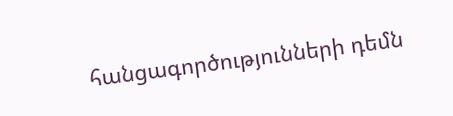հանցագործությունների դեմն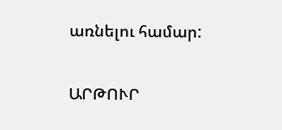առնելու համար:

ԱՐԹՈՒՐ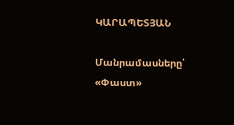ԿԱՐԱՊԵՏՅԱՆ

Մանրամասները՝ «Փաստ»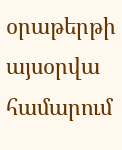օրաթերթի այսօրվա համարում